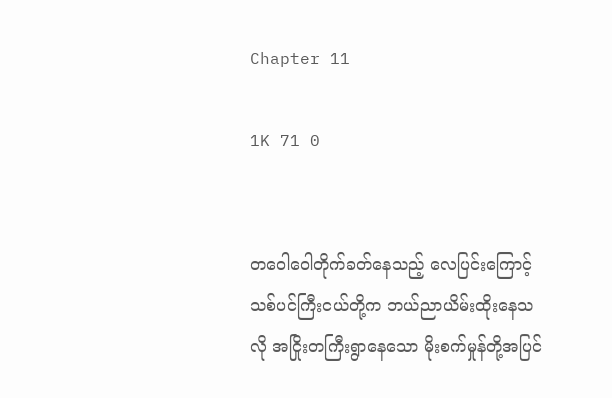Chapter 11

1K 71 0


တဝေါဝေါတိုက်ခတ်နေသည့် လေပြင်းကြောင့် သစ်ပင်ကြီးငယ်တို့က ဘယ်ညာယိမ်းထိုးနေသလို အငြိုးတကြီးရွာနေသော မိုးစက်မှုန်တို့အပြင်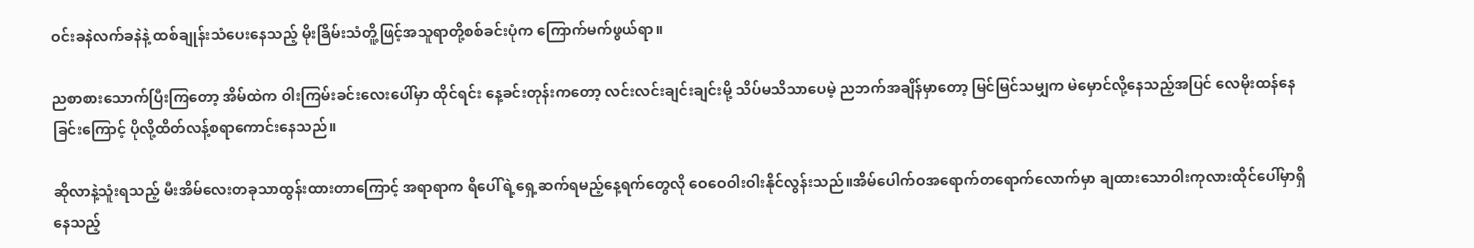ဝင်းခနဲလက်ခနဲနဲ့ ထစ်ချုန်းသံပေးနေသည့် မိုးခြိမ်းသံတိူ့ဖြင့်အသူရာတို့စစ်ခင်းပုံက ကြောက်မက်ဖွယ်ရာ။

ညစာစားသောက်ပြီးကြတော့ အိမ်ထဲက ဝါးကြမ်းခင်းလေးပေါ်မှာ ထိုင်ရင်း နေ့ခင်းတုန်းကတော့ လင်းလင်းချင်းချင်းမို့ သိပ်မသိသာပေမဲ့ ညဘက်အချိန်မှာတော့ မြင်မြင်သမျှက မဲမှောင်လို့နေသည့်အပြင် လေမိုးထန်နေခြင်းကြောင့် ပိုလို့ထိတ်လန့်စရာကောင်းနေသည်။

ဆိုလာနဲ့သူံးရသည့် မီးအိမ်လေးတခုသာထွန်းထားတာကြောင့် အရာရာက ရိပေါ်ရဲ့ရှေ့ဆက်ရမည့်နေ့ရက်တွေလို ဝေဝေဝါးဝါးနိုင်လွန်းသည်။အိမ်‌ပေါက်ဝအရောက်တရောက်လောက်မှာ ချထားသောဝါးကုလားထိုင်ပေါ်မှာရှိနေသည့်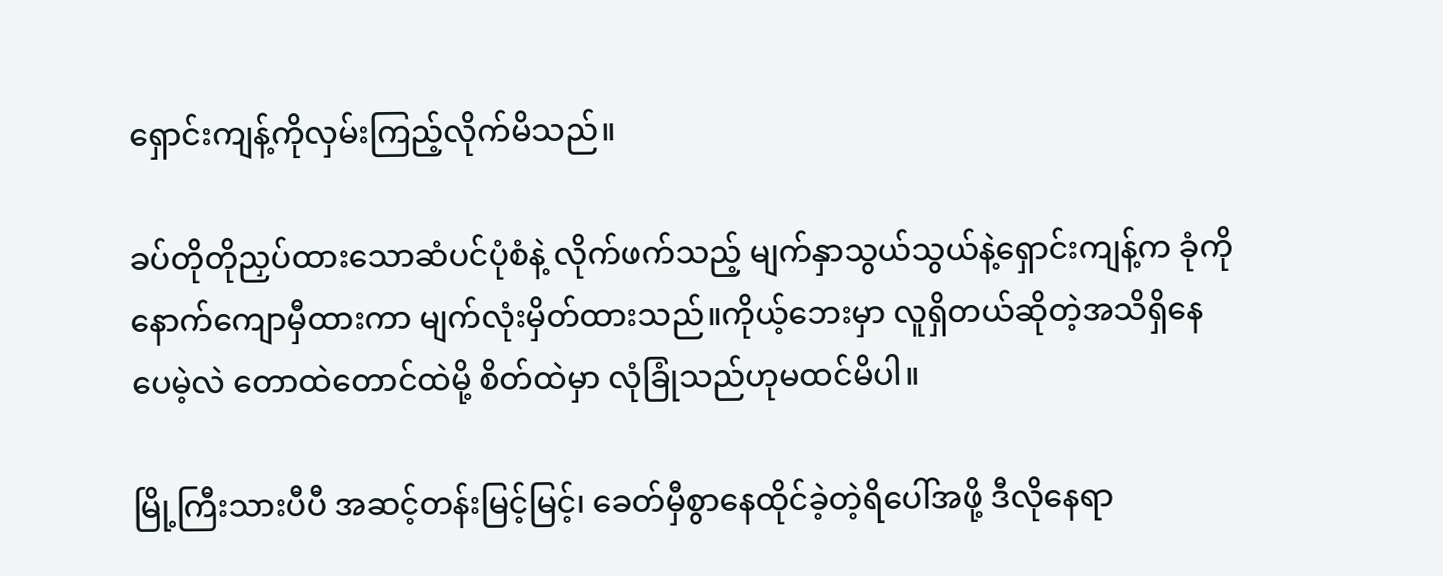ရှောင်းကျန့်ကိုလှမ်းကြည့်လိုက်မိသည်။

ခပ်တိုတိုညှပ်ထား‌သောဆံပင်ပုံစံနဲ့ လိုက်ဖက်သည့် မျက်နှာသွယ်သွယ်နဲ့ရှောင်းကျန့်က ခုံကိုနောက်ကျောမှီထားကာ မျက်လုံးမှိတ်ထားသည်။ကိုယ့်ဘေးမှာ လူရှိတယ်ဆိုတဲ့အသိရှိနေပေမဲ့လဲ တောထဲတောင်ထဲမို့ စိတ်ထဲမှာ လုံခြုံသည်ဟုမထင်မိပါ။

မြို့ကြီးသားပီပီ အဆင့်တန်းမြင့်မြင့်‌၊ ခေတ်မှီစွာနေထိုင်ခဲ့တဲ့ရိပေါ်အဖို့ ဒီလိုနေရာ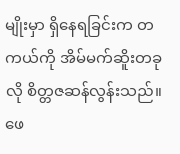မျိုးမှာ ရှိနေရခြင်းက တကယ်ကို အိမ်မက်ဆိူးတခုလို စိတ္တဇဆန်လွန်းသည်။ဖေ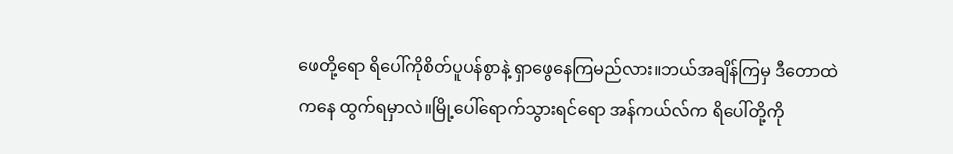ဖေတို့ရော ရိပေါ်ကိုစိတ်ပူပန်စွာနဲ့ ရှာဖွေနေကြမည်လား။ဘယ်အချိန်ကြမှ ဒီတောထဲကနေ ထွက်ရမှာလဲ။မြို့ပေါ်ရောက်သွားရင်ရော အန်ကယ်လ်က ရိပေါ်တို့ကို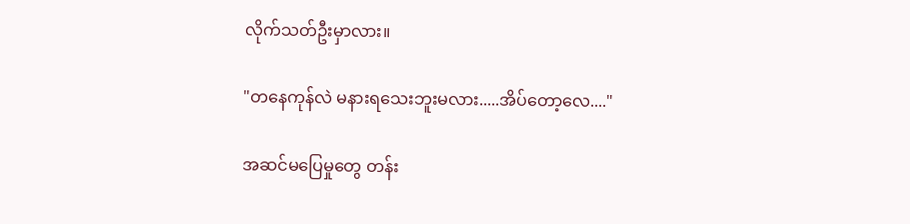လိုက်သတ်ဦးမှာလား။

"တနေကုန်လဲ မနားရသေးဘူးမလား.....အိပ်တော့လေ...."

အဆင်မပြေမှုတွေ တန်း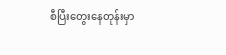စီပြီးတွေးနေတုန်းမှာ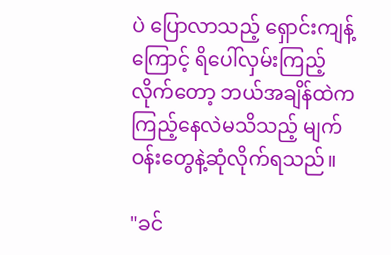ပဲ ပြောလာသည့် ရှောင်းကျန့်ကြောင့် ရိပေါ်လှမ်းကြည့်လိုက်တော့ ဘယ်အချိန်ထဲက ကြည့်နေလဲမသိသည့် မျက်ဝန်းတွေနဲ့ဆုံလိုက်ရသည်။

"ခင်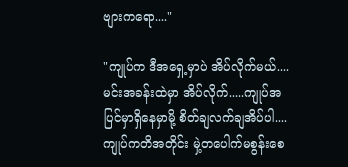ဗျားကရော...."

"ကျုပ်က ဒီအ‌ရှေ့မှာပဲ အိပ်လိုက်မယ်....မင်းအခန်းထဲမှာ အိပ်လိုက်.....ကျုပ်အပြင်မှာရှိနေမှာမို့ စိတ်ချလက်ချအိပ်ပါ....ကျုပ်ကတိအတိုင်း မှဲ့တပေါက်မစွန်းစေ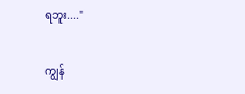ရဘူး...."

ကျွန်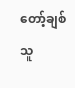တော့်ချစ်သူ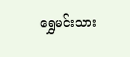ရွှေမင်းသား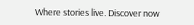Where stories live. Discover now